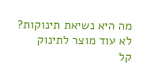מה היא נשיאת תינוקות?
לא עוד מוצר לתינוק
קל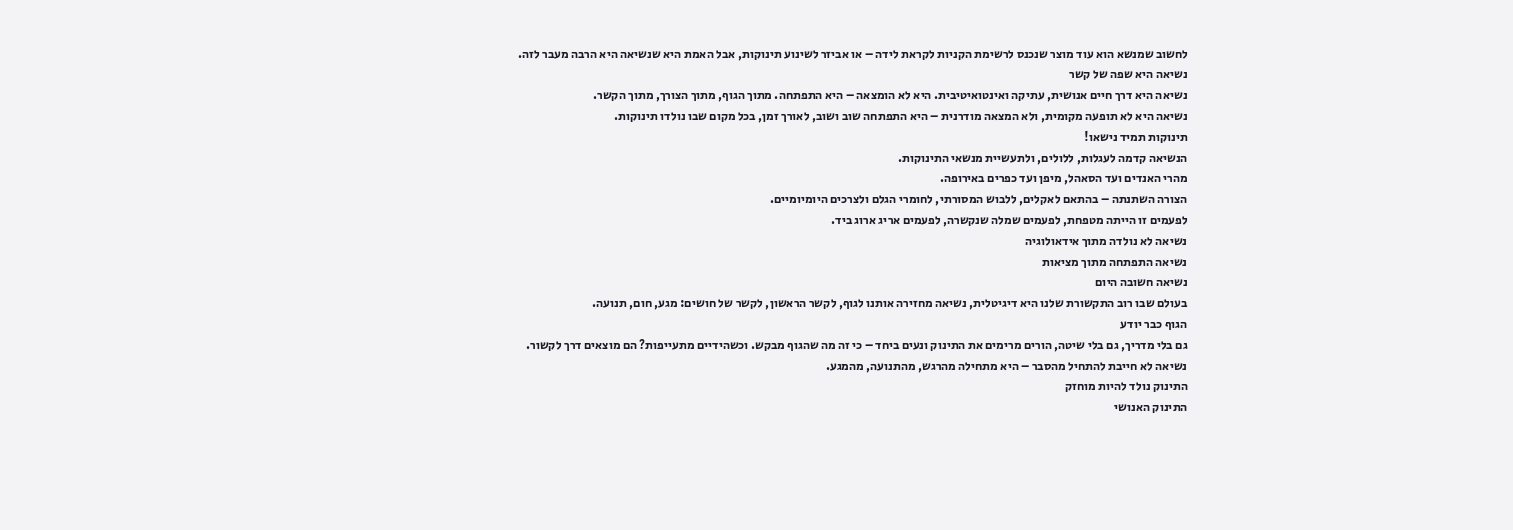לחשוב שמנשא הוא עוד מוצר שנכנס לרשימת הקניות לקראת לידה – או אביזר לשינוע תינוקות, אבל האמת היא שנשיאה היא הרבה מעבר לזה.
נשיאה היא שפה של קשר
נשיאה היא דרך חיים אנושית, עתיקה ואינטואיטיבית. היא לא הומצאה – היא התפתחה. מתוך הגוף, מתוך הצורך, מתוך הקשר.
נשיאה היא לא תופעה מקומית, ולא המצאה מודרנית – היא התפתחה שוב ושוב, לאורך זמן, בכל מקום שבו נולדו תינוקות.
תינוקות תמיד נישאו!
הנשיאה קדמה לעגלות, ללולים, ולתעשיית מנשאי התינוקות.
מהרי האנדים ועד הסאהל, מיפן ועד כפרים באירופה.
הצורה השתנתה – בהתאם לאקלים, ללבוש המסורתי, לחומרי הגלם ולצרכים היומיומיים.
לפעמים זו הייתה מטפחת, לפעמים שמלה שנקשרה, לפעמים אריג ארוג ביד.
נשיאה לא נולדה מתוך אידאולוגיה
נשיאה התפתחה מתוך מציאות
נשיאה חשובה היום
בעולם שבו רוב התקשורת שלנו היא דיגיטלית, נשיאה מחזירה אותנו לגוף, לקשר הראשון, לקשר של חושים: מגע, חום, תנועה.
הגוף כבר יודע
גם בלי מדריך, גם בלי שיטה, הורים מרימים את התינוק ונעים ביחד – כי זה מה שהגוף מבקש. וכשהידיים מתעייפות? הם מוצאים דרך לקשור.
נשיאה לא חייבת להתחיל מהסבר – היא מתחילה מהרגש, מהתנועה, מהמגע.
התינוק נולד להיות מוחזק
התינוק האנושי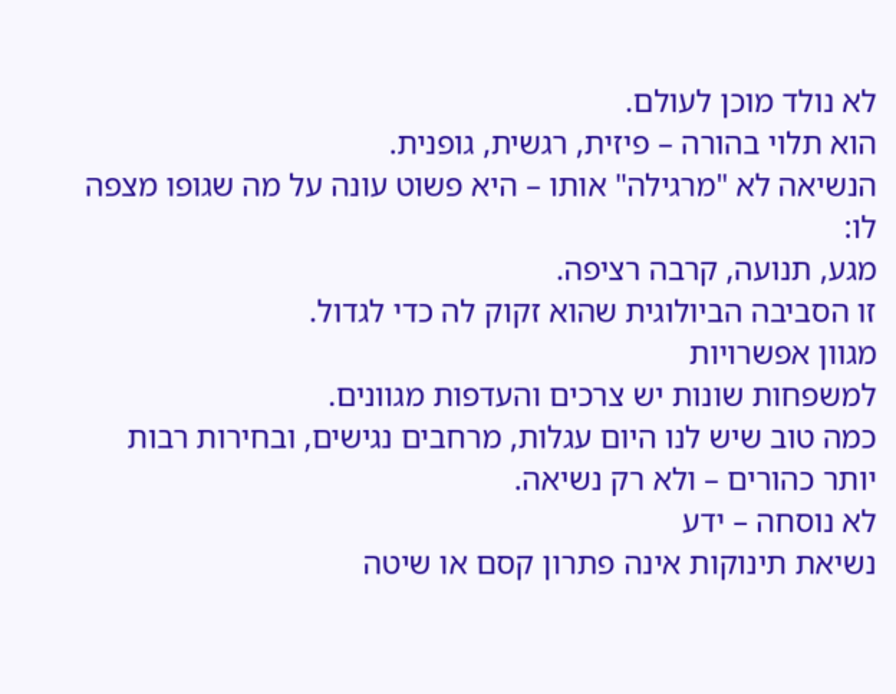לא נולד מוכן לעולם.
הוא תלוי בהורה – פיזית, רגשית, גופנית.
הנשיאה לא "מרגילה" אותו – היא פשוט עונה על מה שגופו מצפה לו:
מגע, תנועה, קרבה רציפה.
זו הסביבה הביולוגית שהוא זקוק לה כדי לגדול.
מגוון אפשרויות
למשפחות שונות יש צרכים והעדפות מגוונים.
כמה טוב שיש לנו היום עגלות, מרחבים נגישים, ובחירות רבות יותר כהורים – ולא רק נשיאה.
לא נוסחה – ידע
נשיאת תינוקות אינה פתרון קסם או שיטה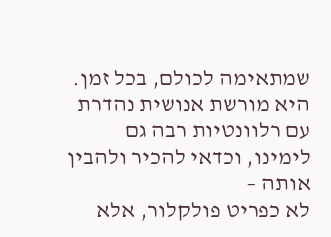שמתאימה לכולם, בכל זמן.
היא מורשת אנושית נהדרת עם רלוונטיות רבה גם לימינו, וכדאי להכיר ולהבין אותה –
לא כפריט פולקלור, אלא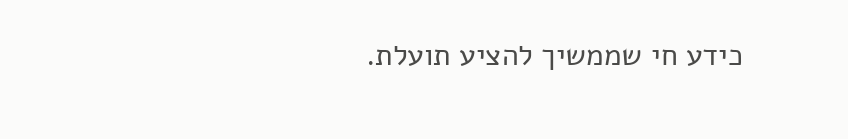כידע חי שממשיך להציע תועלת.